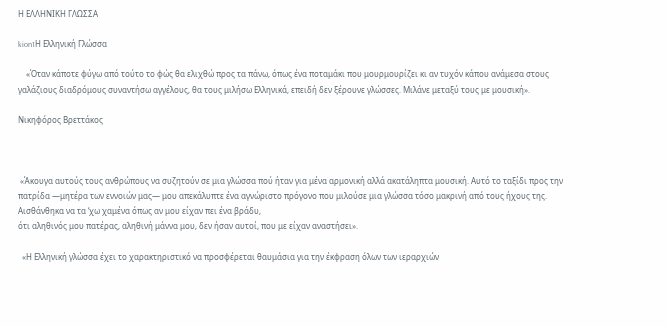Η ΕΛΛΗΝΙΚΗ ΓΛΩΣΣΑ

kion1Η Ελληνική Γλώσσα

    «Όταν κάποτε φύγω από τούτο το φώς θα ελιχθώ προς τα πάνω, όπως ένα ποταμάκι που μουρμουρίζει κι αν τυχόν κάπου ανάμεσα στους γαλάζιους διαδρόμους συναντήσω αγγέλους, θα τους μιλήσω Ελληνικά, επειδή δεν ξέρουνε γλώσσες. Μιλάνε μεταξύ τους με μουσική».

Νικηφόρος Βρεττάκος



 «Άκουγα αυτούς τους ανθρώπους να συζητούν σε μια γλώσσα πού ήταν για μένα αρμονική αλλά ακατάληπτα μουσική. Αυτό το ταξίδι προς την πατρίδα —μητέρα των εννοιών μας— μου απεκάλυπτε ένα αγνώριστο πρόγονο που μιλούσε μια γλώσσα τόσο μακρινή από τους ήχους της.
Αισθάνθηκα να τα ‘χω χαμένα όπως αν μου είχαν πει ένα βράδυ,
ότι αληθινός μου πατέρας, αληθινή μάννα μου, δεν ήσαν αυτοί, που με είχαν αναστήσει».

  «Η Ελληνική γλώσσα έχει το χαρακτηριστικό να προσφέρεται θαυμάσια για την έκφραση όλων των ιεραρχιών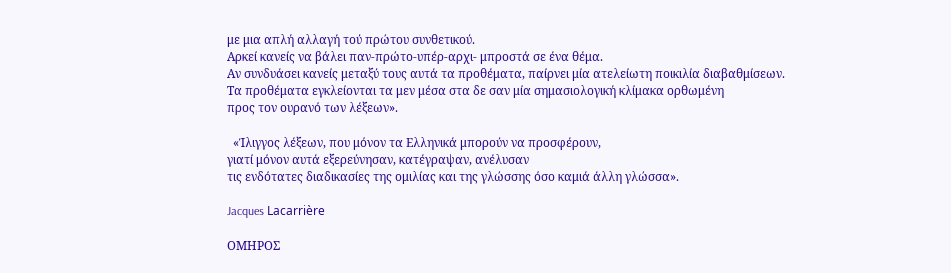με μια απλή αλλαγή τού πρώτου συνθετικού.
Αρκεί κανείς να βάλει παν-πρώτο-υπέρ-αρχι- μπροστά σε ένα θέμα.
Αν συνδυάσει κανείς μεταξύ τους αυτά τα προθέματα, παίρνει μία ατελείωτη ποικιλία διαβαθμίσεων.
Τα προθέματα εγκλείονται τα μεν μέσα στα δε σαν μία σημασιολογική κλίμακα ορθωμένη
προς τον ουρανό των λέξεων».

  «Ίλιγγος λέξεων, που μόνον τα Ελληνικά μπορούν να προσφέρουν,
γιατί μόνον αυτά εξερεύνησαν, κατέγραψαν, ανέλυσαν
τις ενδότατες διαδικασίες της ομιλίας και της γλώσσης όσο καμιά άλλη γλώσσα».

Jacques Lacarrière

ΟΜΗΡΟΣ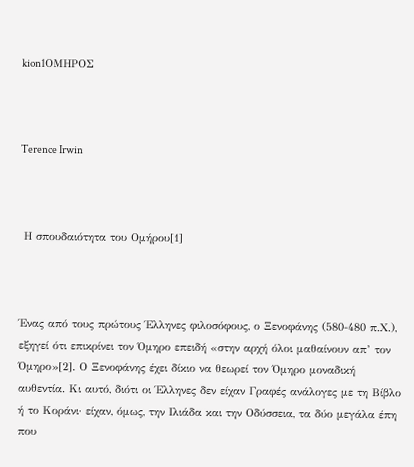kion1ΟΜΗΡΟΣ



Terence Irwin



 Η σπουδαιότητα του Ομήρου[1]



Ένας από τους πρώτους Έλληνες φιλοσόφους, ο Ξενοφάνης (580-480 π.Χ.), εξηγεί ότι επικρίνει τον Όμηρο επειδή «στην αρχή όλοι μαθαίνουν απ’ τον Όμηρο»[2]. Ο Ξενοφάνης έχει δίκιο να θεωρεί τον Όμηρο μοναδική αυθεντία. Κι αυτό, διότι οι Έλληνες δεν είχαν Γραφές ανάλογες με τη Βίβλο ή το Κοράνι· είχαν, όμως, την Ιλιάδα και την Οδύσσεια, τα δύο μεγάλα έπη που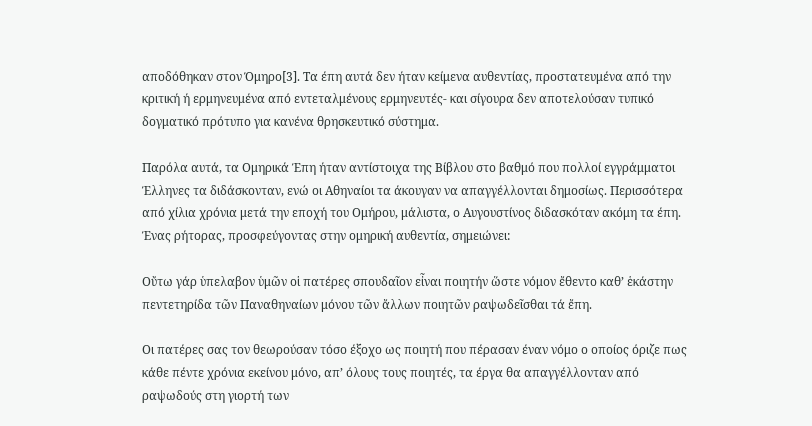αποδόθηκαν στον Όμηρο[3]. Τα έπη αυτά δεν ήταν κείμενα αυθεντίας, προστατευμένα από την κριτική ή ερμηνευμένα από εντεταλμένους ερμηνευτές- και σίγουρα δεν αποτελούσαν τυπικό δογματικό πρότυπο για κανένα θρησκευτικό σύστημα.

Παρόλα αυτά, τα Ομηρικά Έπη ήταν αντίστοιχα της Βίβλου στο βαθμό που πολλοί εγγράμματοι Έλληνες τα διδάσκονταν, ενώ οι Αθηναίοι τα άκουγαν να απαγγέλλονται δημοσίως. Περισσότερα από χίλια χρόνια μετά την εποχή του Ομήρου, μάλιστα, ο Αυγουστίνος διδασκόταν ακόμη τα έπη. Ένας ρήτορας, προσφεύγοντας στην ομηρική αυθεντία, σημειώνει:

Οὔτω γάρ ὑπελαβον ὑμῶν οἱ πατέρες σπουδαῖον εἶναι ποιητήν ὥστε νόμον ἔθεντο καθ’ ἑκάστην πεντετηρίδα τῶν Παναθηναίων μόνου τῶν ἄλλων ποιητῶν ραψωδεῖσθαι τά ἔπη.

Οι πατέρες σας τον θεωρούσαν τόσο έξοχο ως ποιητή που πέρασαν έναν νόμο ο οποίος όριζε πως κάθε πέντε χρόνια εκείνου μόνο, απ’ όλους τους ποιητές, τα έργα θα απαγγέλλονταν από ραψωδούς στη γιορτή των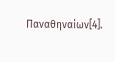Παναθηναίων[4].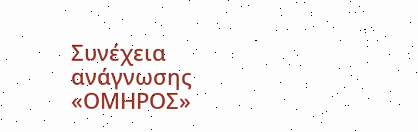Συνέχεια ανάγνωσης «ΟΜΗΡΟΣ»